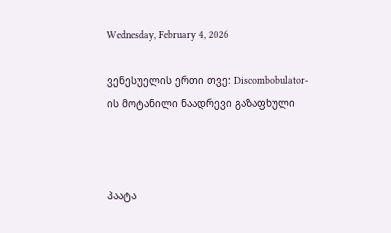Wednesday, February 4, 2026

ვენესუელის ერთი თვე: Discombobulator-ის მოტანილი ნაადრევი გაზაფხული



პაატა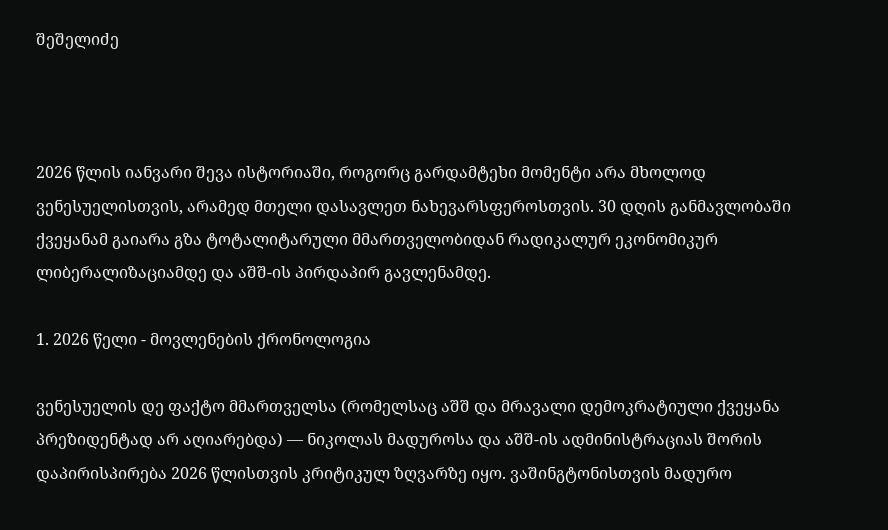შეშელიძე



2026 წლის იანვარი შევა ისტორიაში, როგორც გარდამტეხი მომენტი არა მხოლოდ ვენესუელისთვის, არამედ მთელი დასავლეთ ნახევარსფეროსთვის. 30 დღის განმავლობაში ქვეყანამ გაიარა გზა ტოტალიტარული მმართველობიდან რადიკალურ ეკონომიკურ ლიბერალიზაციამდე და აშშ-ის პირდაპირ გავლენამდე.

1. 2026 წელი - მოვლენების ქრონოლოგია

ვენესუელის დე ფაქტო მმართველსა (რომელსაც აშშ და მრავალი დემოკრატიული ქვეყანა პრეზიდენტად არ აღიარებდა) — ნიკოლას მადუროსა და აშშ-ის ადმინისტრაციას შორის დაპირისპირება 2026 წლისთვის კრიტიკულ ზღვარზე იყო. ვაშინგტონისთვის მადურო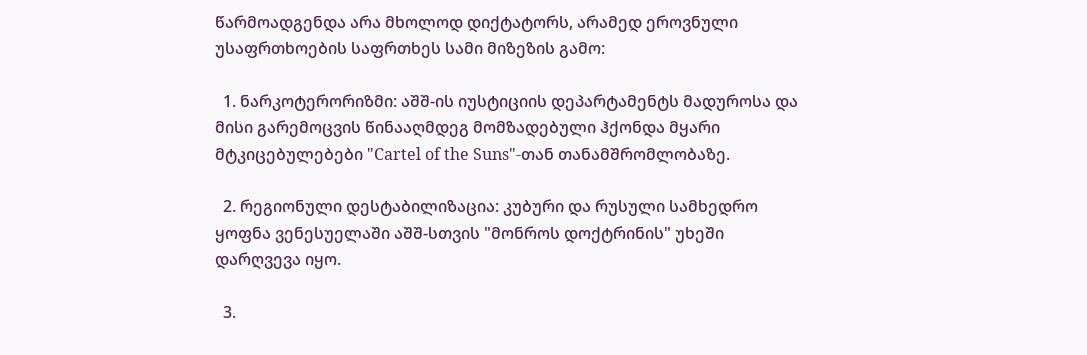წარმოადგენდა არა მხოლოდ დიქტატორს, არამედ ეროვნული უსაფრთხოების საფრთხეს სამი მიზეზის გამო:

  1. ნარკოტერორიზმი: აშშ-ის იუსტიციის დეპარტამენტს მადუროსა და მისი გარემოცვის წინააღმდეგ მომზადებული ჰქონდა მყარი მტკიცებულებები "Cartel of the Suns"-თან თანამშრომლობაზე.

  2. რეგიონული დესტაბილიზაცია: კუბური და რუსული სამხედრო ყოფნა ვენესუელაში აშშ-სთვის "მონროს დოქტრინის" უხეში დარღვევა იყო.

  3.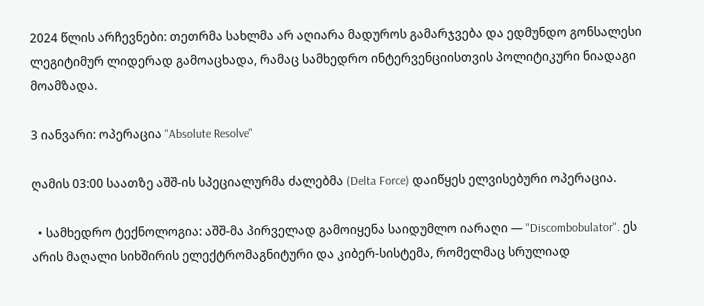2024 წლის არჩევნები: თეთრმა სახლმა არ აღიარა მადუროს გამარჯვება და ედმუნდო გონსალესი ლეგიტიმურ ლიდერად გამოაცხადა, რამაც სამხედრო ინტერვენციისთვის პოლიტიკური ნიადაგი მოამზადა.

3 იანვარი: ოპერაცია "Absolute Resolve"

ღამის 03:00 საათზე აშშ-ის სპეციალურმა ძალებმა (Delta Force) დაიწყეს ელვისებური ოპერაცია.

  • სამხედრო ტექნოლოგია: აშშ-მა პირველად გამოიყენა საიდუმლო იარაღი — "Discombobulator". ეს არის მაღალი სიხშირის ელექტრომაგნიტური და კიბერ-სისტემა, რომელმაც სრულიად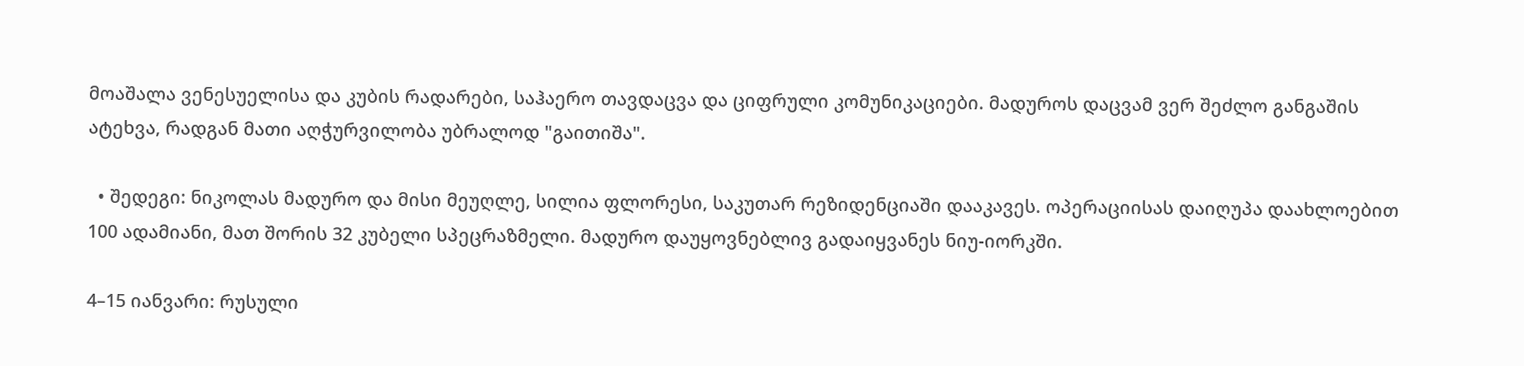მოაშალა ვენესუელისა და კუბის რადარები, საჰაერო თავდაცვა და ციფრული კომუნიკაციები. მადუროს დაცვამ ვერ შეძლო განგაშის ატეხვა, რადგან მათი აღჭურვილობა უბრალოდ "გაითიშა".

  • შედეგი: ნიკოლას მადურო და მისი მეუღლე, სილია ფლორესი, საკუთარ რეზიდენციაში დააკავეს. ოპერაციისას დაიღუპა დაახლოებით 100 ადამიანი, მათ შორის 32 კუბელი სპეცრაზმელი. მადურო დაუყოვნებლივ გადაიყვანეს ნიუ-იორკში.

4–15 იანვარი: რუსული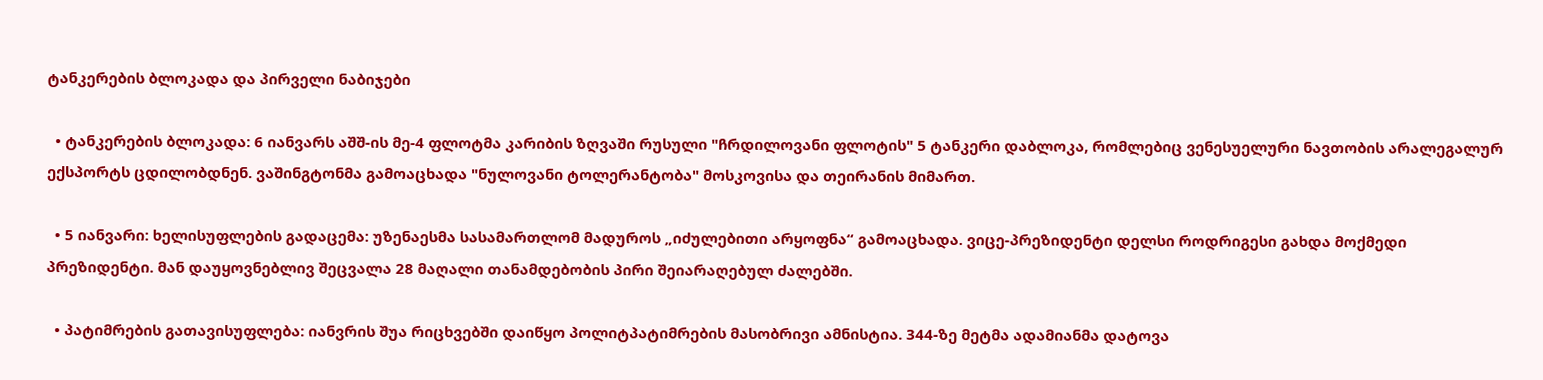ტანკერების ბლოკადა და პირველი ნაბიჯები

  • ტანკერების ბლოკადა: 6 იანვარს აშშ-ის მე-4 ფლოტმა კარიბის ზღვაში რუსული "ჩრდილოვანი ფლოტის" 5 ტანკერი დაბლოკა, რომლებიც ვენესუელური ნავთობის არალეგალურ ექსპორტს ცდილობდნენ. ვაშინგტონმა გამოაცხადა "ნულოვანი ტოლერანტობა" მოსკოვისა და თეირანის მიმართ.

  • 5 იანვარი: ხელისუფლების გადაცემა: უზენაესმა სასამართლომ მადუროს „იძულებითი არყოფნა“ გამოაცხადა. ვიცე-პრეზიდენტი დელსი როდრიგესი გახდა მოქმედი პრეზიდენტი. მან დაუყოვნებლივ შეცვალა 28 მაღალი თანამდებობის პირი შეიარაღებულ ძალებში.

  • პატიმრების გათავისუფლება: იანვრის შუა რიცხვებში დაიწყო პოლიტპატიმრების მასობრივი ამნისტია. 344-ზე მეტმა ადამიანმა დატოვა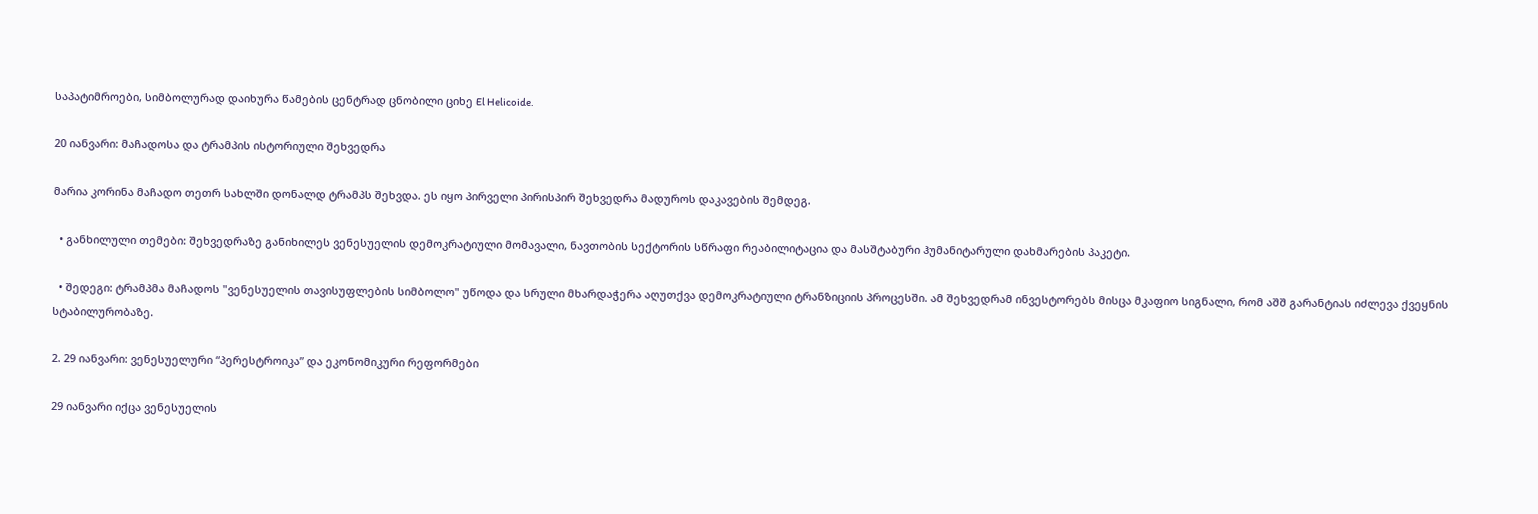საპატიმროები, სიმბოლურად დაიხურა წამების ცენტრად ცნობილი ციხე El Helicoide.

20 იანვარი: მაჩადოსა და ტრამპის ისტორიული შეხვედრა

მარია კორინა მაჩადო თეთრ სახლში დონალდ ტრამპს შეხვდა. ეს იყო პირველი პირისპირ შეხვედრა მადუროს დაკავების შემდეგ.

  • განხილული თემები: შეხვედრაზე განიხილეს ვენესუელის დემოკრატიული მომავალი, ნავთობის სექტორის სწრაფი რეაბილიტაცია და მასშტაბური ჰუმანიტარული დახმარების პაკეტი.

  • შედეგი: ტრამპმა მაჩადოს "ვენესუელის თავისუფლების სიმბოლო" უწოდა და სრული მხარდაჭერა აღუთქვა დემოკრატიული ტრანზიციის პროცესში. ამ შეხვედრამ ინვესტორებს მისცა მკაფიო სიგნალი, რომ აშშ გარანტიას იძლევა ქვეყნის სტაბილურობაზე.

2. 29 იანვარი: ვენესუელური “პერესტროიკა” და ეკონომიკური რეფორმები

29 იანვარი იქცა ვენესუელის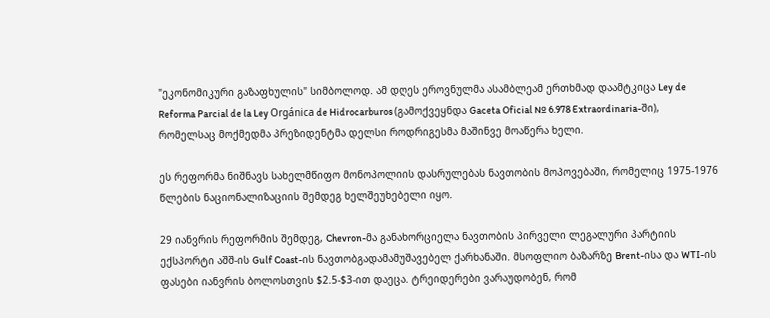"ეკონომიკური გაზაფხულის" სიმბოლოდ. ამ დღეს ეროვნულმა ასამბლეამ ერთხმად დაამტკიცა Ley de Reforma Parcial de la Ley Orgánica de Hidrocarburos (გამოქვეყნდა Gaceta Oficial № 6.978 Extraordinaria-ში), რომელსაც მოქმედმა პრეზიდენტმა დელსი როდრიგესმა მაშინვე მოაწერა ხელი.

ეს რეფორმა ნიშნავს სახელმწიფო მონოპოლიის დასრულებას ნავთობის მოპოვებაში, რომელიც 1975-1976 წლების ნაციონალიზაციის შემდეგ ხელშეუხებელი იყო.

29 იანვრის რეფორმის შემდეგ, Chevron-მა განახორციელა ნავთობის პირველი ლეგალური პარტიის ექსპორტი აშშ-ის Gulf Coast-ის ნავთობგადამამუშავებელ ქარხანაში. მსოფლიო ბაზარზე Brent-ისა და WTI-ის ფასები იანვრის ბოლოსთვის $2.5-$3-ით დაეცა. ტრეიდერები ვარაუდობენ, რომ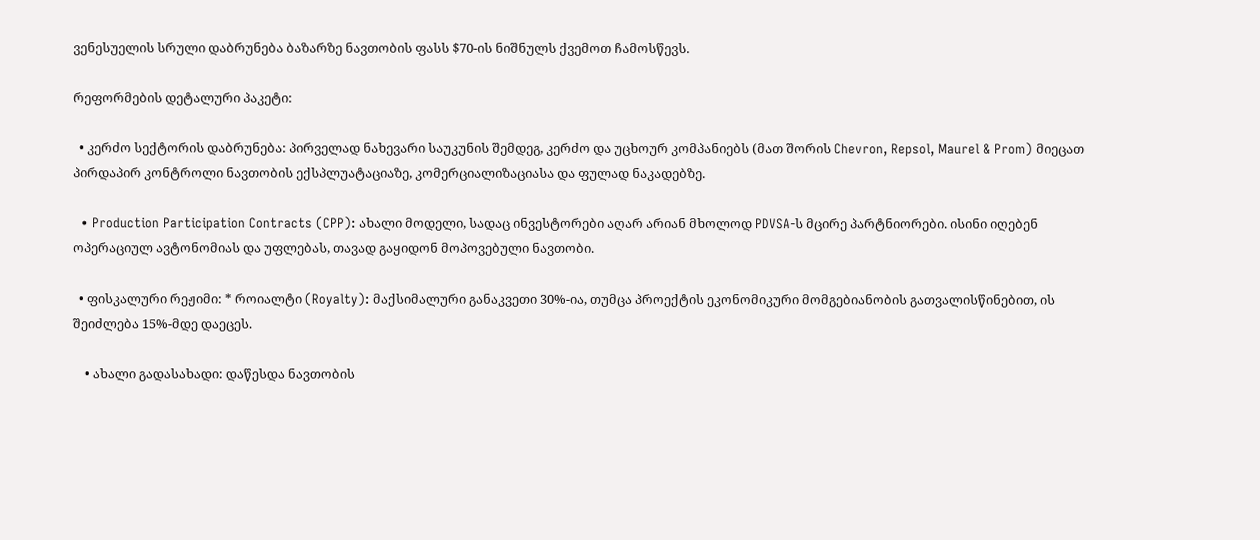ვენესუელის სრული დაბრუნება ბაზარზე ნავთობის ფასს $70-ის ნიშნულს ქვემოთ ჩამოსწევს.

რეფორმების დეტალური პაკეტი:

  • კერძო სექტორის დაბრუნება: პირველად ნახევარი საუკუნის შემდეგ, კერძო და უცხოურ კომპანიებს (მათ შორის Chevron, Repsol, Maurel & Prom) მიეცათ პირდაპირ კონტროლი ნავთობის ექსპლუატაციაზე, კომერციალიზაციასა და ფულად ნაკადებზე.

  • Production Participation Contracts (CPP): ახალი მოდელი, სადაც ინვესტორები აღარ არიან მხოლოდ PDVSA-ს მცირე პარტნიორები. ისინი იღებენ ოპერაციულ ავტონომიას და უფლებას, თავად გაყიდონ მოპოვებული ნავთობი.

  • ფისკალური რეჟიმი: * როიალტი (Royalty): მაქსიმალური განაკვეთი 30%-ია, თუმცა პროექტის ეკონომიკური მომგებიანობის გათვალისწინებით, ის შეიძლება 15%-მდე დაეცეს.

    • ახალი გადასახადი: დაწესდა ნავთობის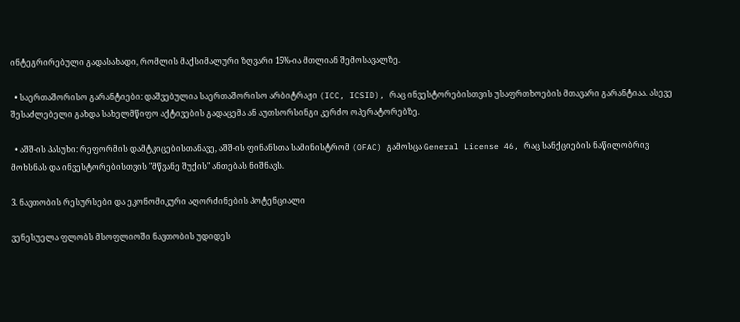ინტეგრირებული გადასახადი, რომლის მაქსიმალური ზღვარი 15%-ია მთლიან შემოსავალზე.

  • საერთაშორისო გარანტიები: დაშვებულია საერთაშორისო არბიტრაჟი (ICC, ICSID), რაც ინვესტორებისთვის უსაფრთხოების მთავარი გარანტიაა. ასევე შესაძლებელი გახდა სახელმწიფო აქტივების გადაცემა ან აუთსორსინგი კერძო ოპერატორებზე.

  • აშშ-ის პასუხი: რეფორმის დამტკიცებისთანავე, აშშ-ის ფინანსთა სამინისტრომ (OFAC) გამოსცა General License 46, რაც სანქციების ნაწილობრივ მოხსნას და ინვესტორებისთვის "მწვანე შუქის" ანთებას ნიშნავს.

3. ნავთობის რესურსები და ეკონომიკური აღორძინების პოტენციალი

ვენესუელა ფლობს მსოფლიოში ნავთობის უდიდეს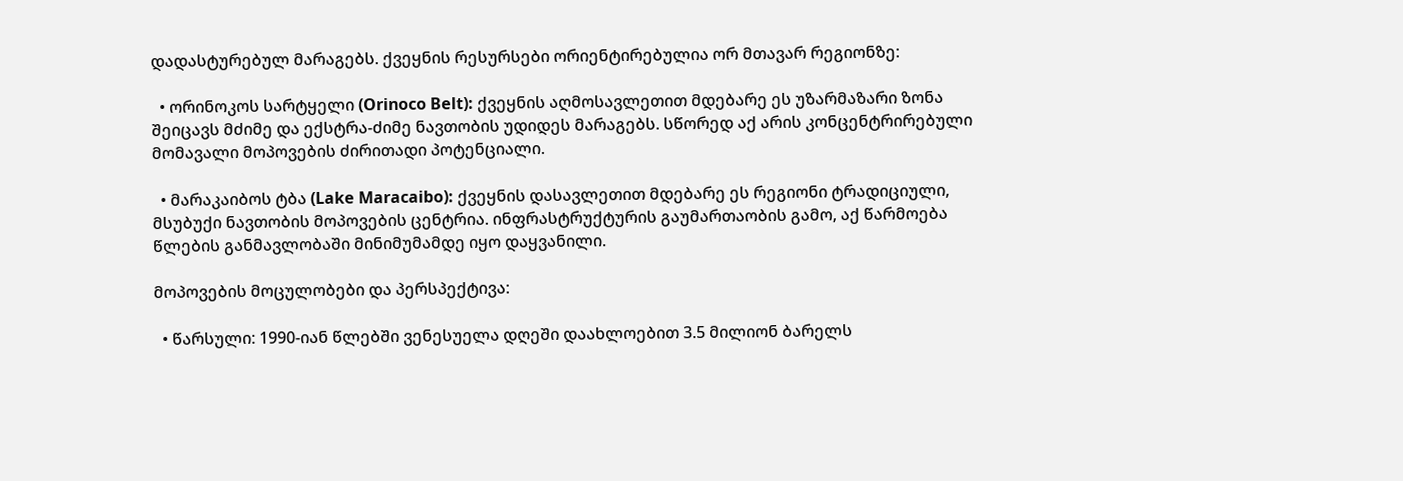დადასტურებულ მარაგებს. ქვეყნის რესურსები ორიენტირებულია ორ მთავარ რეგიონზე:

  • ორინოკოს სარტყელი (Orinoco Belt): ქვეყნის აღმოსავლეთით მდებარე ეს უზარმაზარი ზონა შეიცავს მძიმე და ექსტრა-ძიმე ნავთობის უდიდეს მარაგებს. სწორედ აქ არის კონცენტრირებული მომავალი მოპოვების ძირითადი პოტენციალი.

  • მარაკაიბოს ტბა (Lake Maracaibo): ქვეყნის დასავლეთით მდებარე ეს რეგიონი ტრადიციული, მსუბუქი ნავთობის მოპოვების ცენტრია. ინფრასტრუქტურის გაუმართაობის გამო, აქ წარმოება წლების განმავლობაში მინიმუმამდე იყო დაყვანილი.

მოპოვების მოცულობები და პერსპექტივა:

  • წარსული: 1990-იან წლებში ვენესუელა დღეში დაახლოებით 3.5 მილიონ ბარელს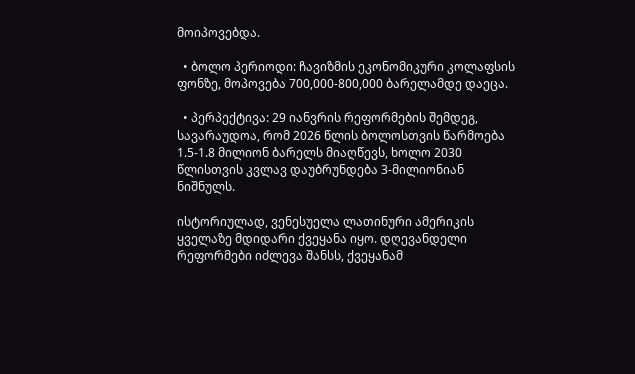მოიპოვებდა.

  • ბოლო პერიოდი: ჩავიზმის ეკონომიკური კოლაფსის ფონზე, მოპოვება 700,000-800,000 ბარელამდე დაეცა.

  • პერპექტივა: 29 იანვრის რეფორმების შემდეგ, სავარაუდოა, რომ 2026 წლის ბოლოსთვის წარმოება 1.5-1.8 მილიონ ბარელს მიაღწევს, ხოლო 2030 წლისთვის კვლავ დაუბრუნდება 3-მილიონიან ნიშნულს.

ისტორიულად, ვენესუელა ლათინური ამერიკის ყველაზე მდიდარი ქვეყანა იყო. დღევანდელი რეფორმები იძლევა შანსს, ქვეყანამ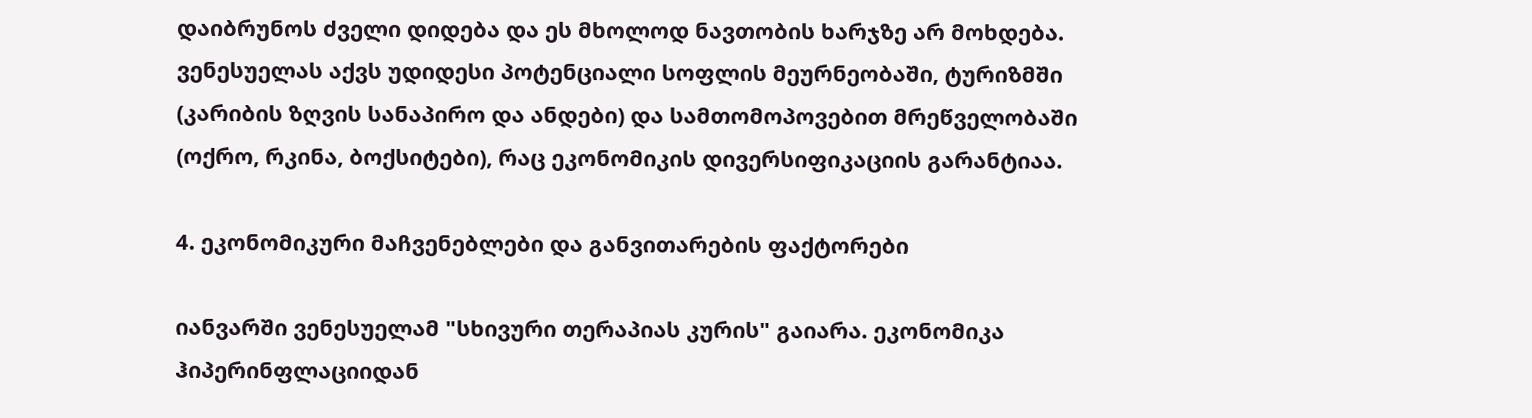დაიბრუნოს ძველი დიდება და ეს მხოლოდ ნავთობის ხარჯზე არ მოხდება. ვენესუელას აქვს უდიდესი პოტენციალი სოფლის მეურნეობაში, ტურიზმში (კარიბის ზღვის სანაპირო და ანდები) და სამთომოპოვებით მრეწველობაში (ოქრო, რკინა, ბოქსიტები), რაც ეკონომიკის დივერსიფიკაციის გარანტიაა.

4. ეკონომიკური მაჩვენებლები და განვითარების ფაქტორები

იანვარში ვენესუელამ "სხივური თერაპიას კურის" გაიარა. ეკონომიკა ჰიპერინფლაციიდან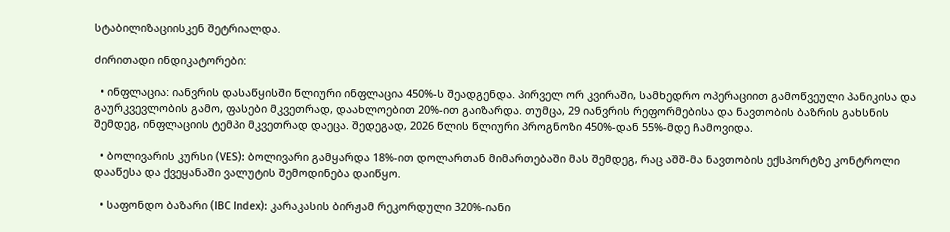სტაბილიზაციისკენ შეტრიალდა.

ძირითადი ინდიკატორები:

  • ინფლაცია: იანვრის დასაწყისში წლიური ინფლაცია 450%-ს შეადგენდა. პირველ ორ კვირაში, სამხედრო ოპერაციით გამოწვეული პანიკისა და გაურკვევლობის გამო, ფასები მკვეთრად, დაახლოებით 20%-ით გაიზარდა. თუმცა, 29 იანვრის რეფორმებისა და ნავთობის ბაზრის გახსნის შემდეგ, ინფლაციის ტემპი მკვეთრად დაეცა. შედეგად, 2026 წლის წლიური პროგნოზი 450%-დან 55%-მდე ჩამოვიდა.

  • ბოლივარის კურსი (VES): ბოლივარი გამყარდა 18%-ით დოლართან მიმართებაში მას შემდეგ, რაც აშშ-მა ნავთობის ექსპორტზე კონტროლი დააწესა და ქვეყანაში ვალუტის შემოდინება დაიწყო.

  • საფონდო ბაზარი (IBC Index): კარაკასის ბირჟამ რეკორდული 320%-იანი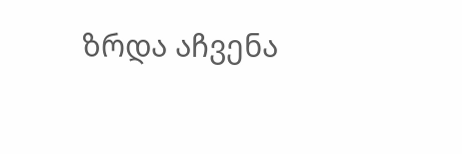ზრდა აჩვენა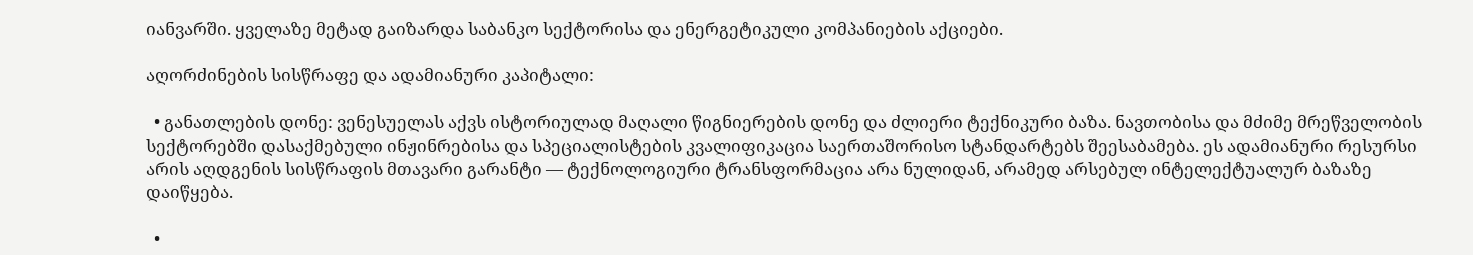იანვარში. ყველაზე მეტად გაიზარდა საბანკო სექტორისა და ენერგეტიკული კომპანიების აქციები.

აღორძინების სისწრაფე და ადამიანური კაპიტალი:

  • განათლების დონე: ვენესუელას აქვს ისტორიულად მაღალი წიგნიერების დონე და ძლიერი ტექნიკური ბაზა. ნავთობისა და მძიმე მრეწველობის სექტორებში დასაქმებული ინჟინრებისა და სპეციალისტების კვალიფიკაცია საერთაშორისო სტანდარტებს შეესაბამება. ეს ადამიანური რესურსი არის აღდგენის სისწრაფის მთავარი გარანტი — ტექნოლოგიური ტრანსფორმაცია არა ნულიდან, არამედ არსებულ ინტელექტუალურ ბაზაზე დაიწყება.

  •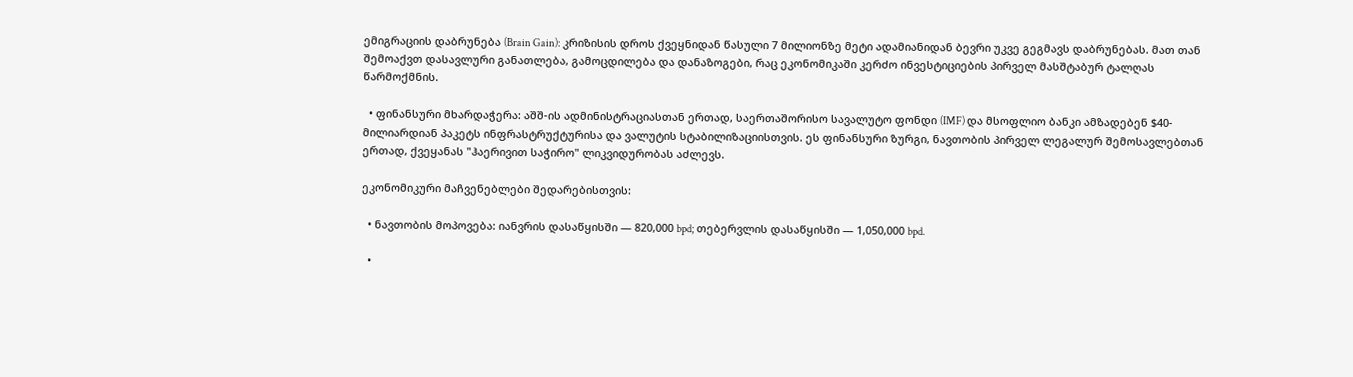ემიგრაციის დაბრუნება (Brain Gain): კრიზისის დროს ქვეყნიდან წასული 7 მილიონზე მეტი ადამიანიდან ბევრი უკვე გეგმავს დაბრუნებას. მათ თან შემოაქვთ დასავლური განათლება, გამოცდილება და დანაზოგები, რაც ეკონომიკაში კერძო ინვესტიციების პირველ მასშტაბურ ტალღას წარმოქმნის.

  • ფინანსური მხარდაჭერა: აშშ-ის ადმინისტრაციასთან ერთად, საერთაშორისო სავალუტო ფონდი (IMF) და მსოფლიო ბანკი ამზადებენ $40-მილიარდიან პაკეტს ინფრასტრუქტურისა და ვალუტის სტაბილიზაციისთვის. ეს ფინანსური ზურგი, ნავთობის პირველ ლეგალურ შემოსავლებთან ერთად, ქვეყანას "ჰაერივით საჭირო" ლიკვიდურობას აძლევს.

ეკონომიკური მაჩვენებლები შედარებისთვის:

  • ნავთობის მოპოვება: იანვრის დასაწყისში — 820,000 bpd; თებერვლის დასაწყისში — 1,050,000 bpd.

  •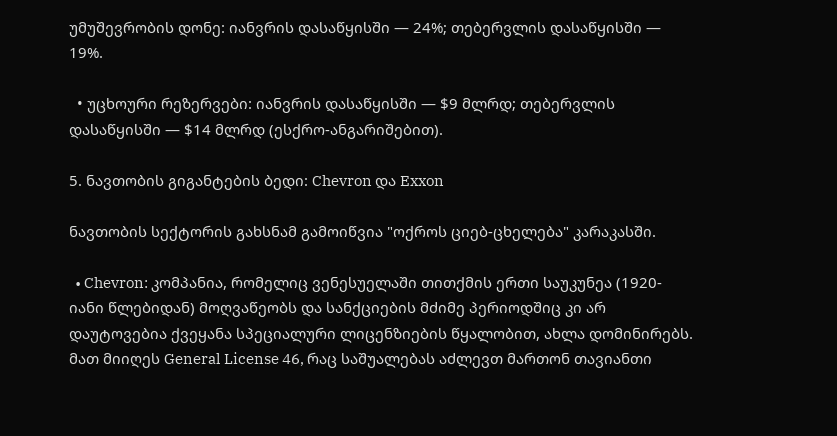უმუშევრობის დონე: იანვრის დასაწყისში — 24%; თებერვლის დასაწყისში — 19%.

  • უცხოური რეზერვები: იანვრის დასაწყისში — $9 მლრდ; თებერვლის დასაწყისში — $14 მლრდ (ესქრო-ანგარიშებით).

5. ნავთობის გიგანტების ბედი: Chevron და Exxon

ნავთობის სექტორის გახსნამ გამოიწვია "ოქროს ციებ-ცხელება" კარაკასში.

  • Chevron: კომპანია, რომელიც ვენესუელაში თითქმის ერთი საუკუნეა (1920-იანი წლებიდან) მოღვაწეობს და სანქციების მძიმე პერიოდშიც კი არ დაუტოვებია ქვეყანა სპეციალური ლიცენზიების წყალობით, ახლა დომინირებს. მათ მიიღეს General License 46, რაც საშუალებას აძლევთ მართონ თავიანთი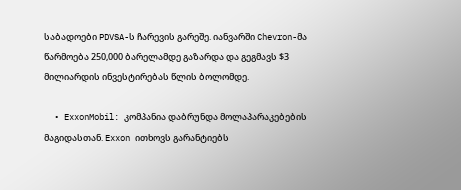საბადოები PDVSA-ს ჩარევის გარეშე. იანვარში Chevron-მა წარმოება 250,000 ბარელამდე გაზარდა და გეგმავს $3 მილიარდის ინვესტირებას წლის ბოლომდე.

  • ExxonMobil: კომპანია დაბრუნდა მოლაპარაკებების მაგიდასთან. Exxon ითხოვს გარანტიებს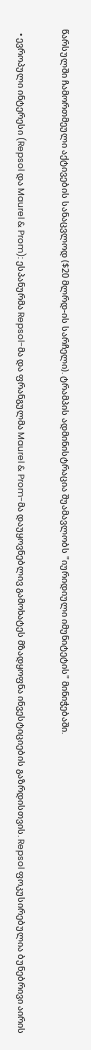წარსულში ჩამორთმეული აქტივების სანაცვლოდ ($20 მლრდ-ის სარჩელი). ტრამპის ადმინისტრაცია შუამავლობს "იურიდიული იმუნიტეტის" მინიჭებაში.

  • ევროპული ინტერესი (Repsol და Maurel & Prom): ესპანურმა Repsol-მა და ფრანგულმა Maurel & Prom-მა დაუყოვნებლივ გამოხატეს მზადყოფნა ინვესტიციების გაზრდისთვის. Repsol ფოკუსირებულია ბუნებრივი აირის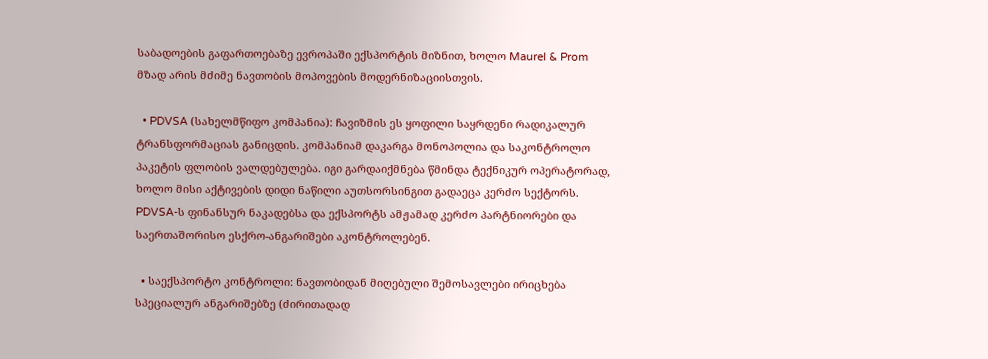საბადოების გაფართოებაზე ევროპაში ექსპორტის მიზნით, ხოლო Maurel & Prom მზად არის მძიმე ნავთობის მოპოვების მოდერნიზაციისთვის.

  • PDVSA (სახელმწიფო კომპანია): ჩავიზმის ეს ყოფილი საყრდენი რადიკალურ ტრანსფორმაციას განიცდის. კომპანიამ დაკარგა მონოპოლია და საკონტროლო პაკეტის ფლობის ვალდებულება. იგი გარდაიქმნება წმინდა ტექნიკურ ოპერატორად, ხოლო მისი აქტივების დიდი ნაწილი აუთსორსინგით გადაეცა კერძო სექტორს. PDVSA-ს ფინანსურ ნაკადებსა და ექსპორტს ამჟამად კერძო პარტნიორები და საერთაშორისო ესქრო-ანგარიშები აკონტროლებენ.

  • საექსპორტო კონტროლი: ნავთობიდან მიღებული შემოსავლები ირიცხება სპეციალურ ანგარიშებზე (ძირითადად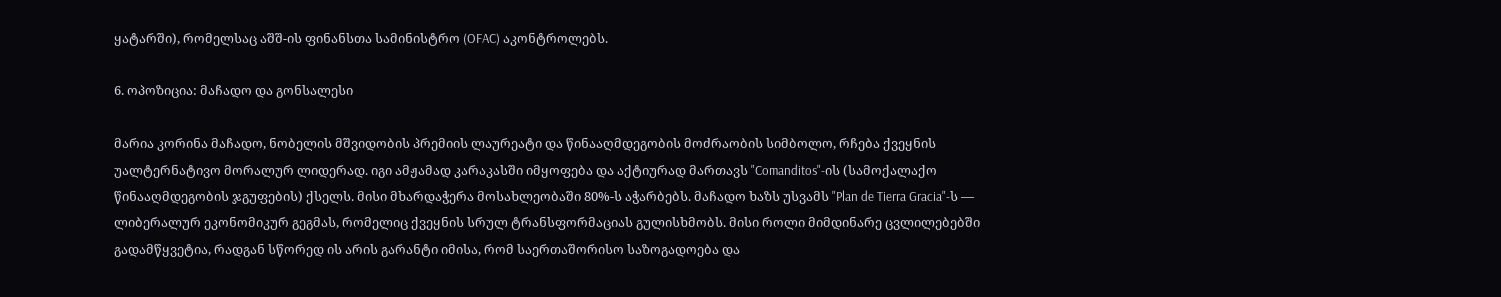ყატარში), რომელსაც აშშ-ის ფინანსთა სამინისტრო (OFAC) აკონტროლებს.

6. ოპოზიცია: მაჩადო და გონსალესი

მარია კორინა მაჩადო, ნობელის მშვიდობის პრემიის ლაურეატი და წინააღმდეგობის მოძრაობის სიმბოლო, რჩება ქვეყნის უალტერნატივო მორალურ ლიდერად. იგი ამჟამად კარაკასში იმყოფება და აქტიურად მართავს "Comanditos"-ის (სამოქალაქო წინააღმდეგობის ჯგუფების) ქსელს. მისი მხარდაჭერა მოსახლეობაში 80%-ს აჭარბებს. მაჩადო ხაზს უსვამს "Plan de Tierra Gracia"-ს — ლიბერალურ ეკონომიკურ გეგმას, რომელიც ქვეყნის სრულ ტრანსფორმაციას გულისხმობს. მისი როლი მიმდინარე ცვლილებებში გადამწყვეტია, რადგან სწორედ ის არის გარანტი იმისა, რომ საერთაშორისო საზოგადოება და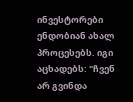ინვესტორები ენდობიან ახალ პროცესებს. იგი აცხადებს: "ჩვენ არ გვინდა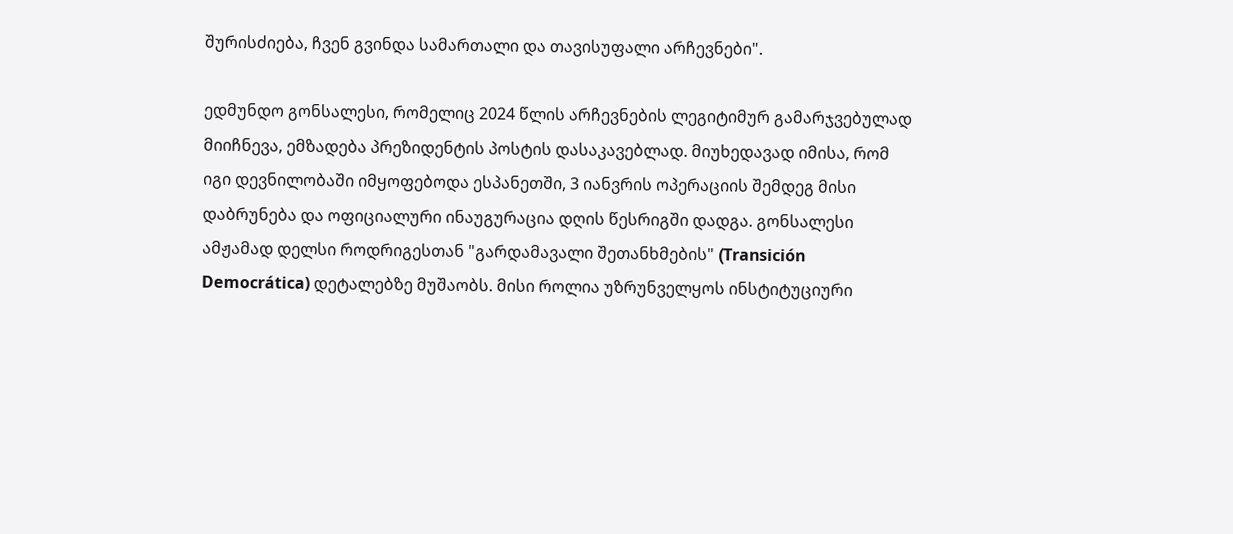შურისძიება, ჩვენ გვინდა სამართალი და თავისუფალი არჩევნები".

ედმუნდო გონსალესი, რომელიც 2024 წლის არჩევნების ლეგიტიმურ გამარჯვებულად მიიჩნევა, ემზადება პრეზიდენტის პოსტის დასაკავებლად. მიუხედავად იმისა, რომ იგი დევნილობაში იმყოფებოდა ესპანეთში, 3 იანვრის ოპერაციის შემდეგ მისი დაბრუნება და ოფიციალური ინაუგურაცია დღის წესრიგში დადგა. გონსალესი ამჟამად დელსი როდრიგესთან "გარდამავალი შეთანხმების" (Transición Democrática) დეტალებზე მუშაობს. მისი როლია უზრუნველყოს ინსტიტუციური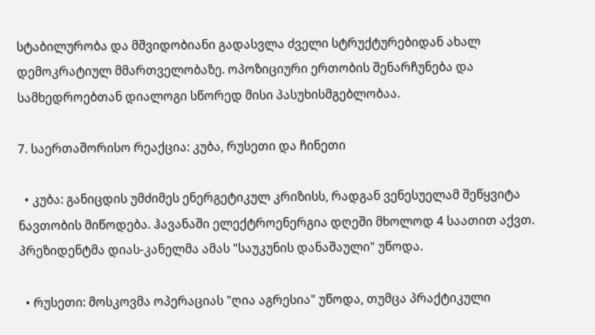სტაბილურობა და მშვიდობიანი გადასვლა ძველი სტრუქტურებიდან ახალ დემოკრატიულ მმართველობაზე. ოპოზიციური ერთობის შენარჩუნება და სამხედროებთან დიალოგი სწორედ მისი პასუხისმგებლობაა.

7. საერთაშორისო რეაქცია: კუბა, რუსეთი და ჩინეთი

  • კუბა: განიცდის უმძიმეს ენერგეტიკულ კრიზისს, რადგან ვენესუელამ შეწყვიტა ნავთობის მიწოდება. ჰავანაში ელექტროენერგია დღეში მხოლოდ 4 საათით აქვთ. პრეზიდენტმა დიას-კანელმა ამას "საუკუნის დანაშაული" უწოდა.

  • რუსეთი: მოსკოვმა ოპერაციას "ღია აგრესია" უწოდა, თუმცა პრაქტიკული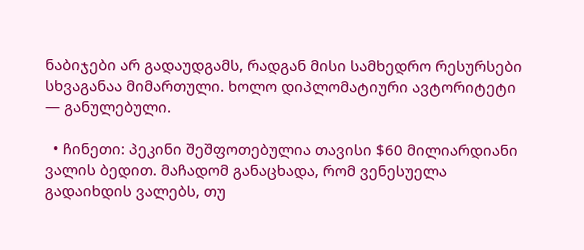ნაბიჯები არ გადაუდგამს, რადგან მისი სამხედრო რესურსები სხვაგანაა მიმართული. ხოლო დიპლომატიური ავტორიტეტი — განულებული.

  • ჩინეთი: პეკინი შეშფოთებულია თავისი $60 მილიარდიანი ვალის ბედით. მაჩადომ განაცხადა, რომ ვენესუელა გადაიხდის ვალებს, თუ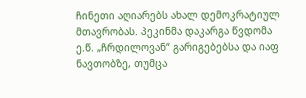ჩინეთი აღიარებს ახალ დემოკრატიულ მთავრობას. პეკინმა დაკარგა წვდომა ე.წ. „ჩრდილოვან“ გარიგებებსა და იაფ ნავთობზე, თუმცა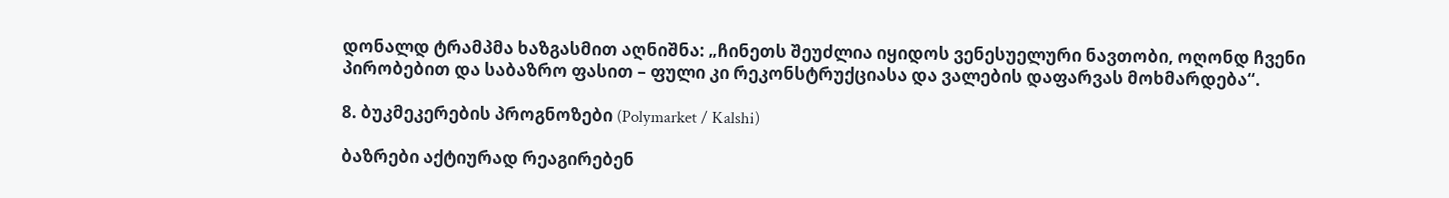დონალდ ტრამპმა ხაზგასმით აღნიშნა: „ჩინეთს შეუძლია იყიდოს ვენესუელური ნავთობი, ოღონდ ჩვენი პირობებით და საბაზრო ფასით – ფული კი რეკონსტრუქციასა და ვალების დაფარვას მოხმარდება“.

8. ბუკმეკერების პროგნოზები (Polymarket / Kalshi)

ბაზრები აქტიურად რეაგირებენ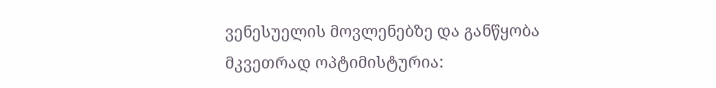ვენესუელის მოვლენებზე და განწყობა მკვეთრად ოპტიმისტურია: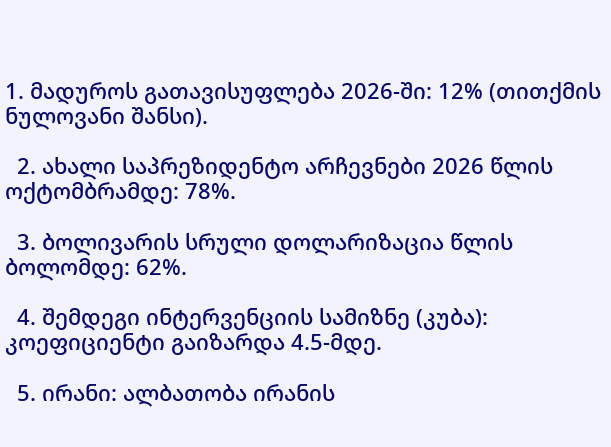1. მადუროს გათავისუფლება 2026-ში: 12% (თითქმის ნულოვანი შანსი).

  2. ახალი საპრეზიდენტო არჩევნები 2026 წლის ოქტომბრამდე: 78%.

  3. ბოლივარის სრული დოლარიზაცია წლის ბოლომდე: 62%.

  4. შემდეგი ინტერვენციის სამიზნე (კუბა): კოეფიციენტი გაიზარდა 4.5-მდე.

  5. ირანი: ალბათობა ირანის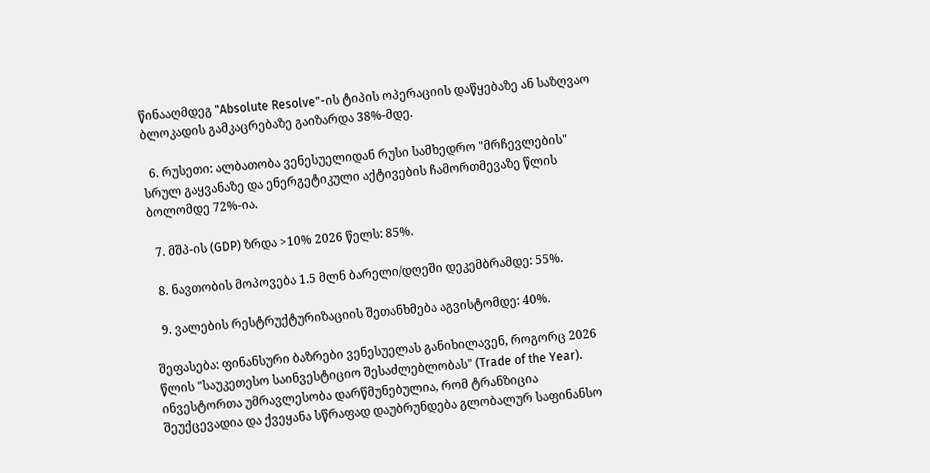წინააღმდეგ "Absolute Resolve"-ის ტიპის ოპერაციის დაწყებაზე ან საზღვაო ბლოკადის გამკაცრებაზე გაიზარდა 38%-მდე.

  6. რუსეთი: ალბათობა ვენესუელიდან რუსი სამხედრო "მრჩევლების" სრულ გაყვანაზე და ენერგეტიკული აქტივების ჩამორთმევაზე წლის ბოლომდე 72%-ია.

  7. მშპ-ის (GDP) ზრდა >10% 2026 წელს: 85%.

  8. ნავთობის მოპოვება 1.5 მლნ ბარელი/დღეში დეკემბრამდე: 55%.

  9. ვალების რესტრუქტურიზაციის შეთანხმება აგვისტომდე: 40%.

შეფასება: ფინანსური ბაზრები ვენესუელას განიხილავენ, როგორც 2026 წლის "საუკეთესო საინვესტიციო შესაძლებლობას" (Trade of the Year). ინვესტორთა უმრავლესობა დარწმუნებულია, რომ ტრანზიცია შეუქცევადია და ქვეყანა სწრაფად დაუბრუნდება გლობალურ საფინანსო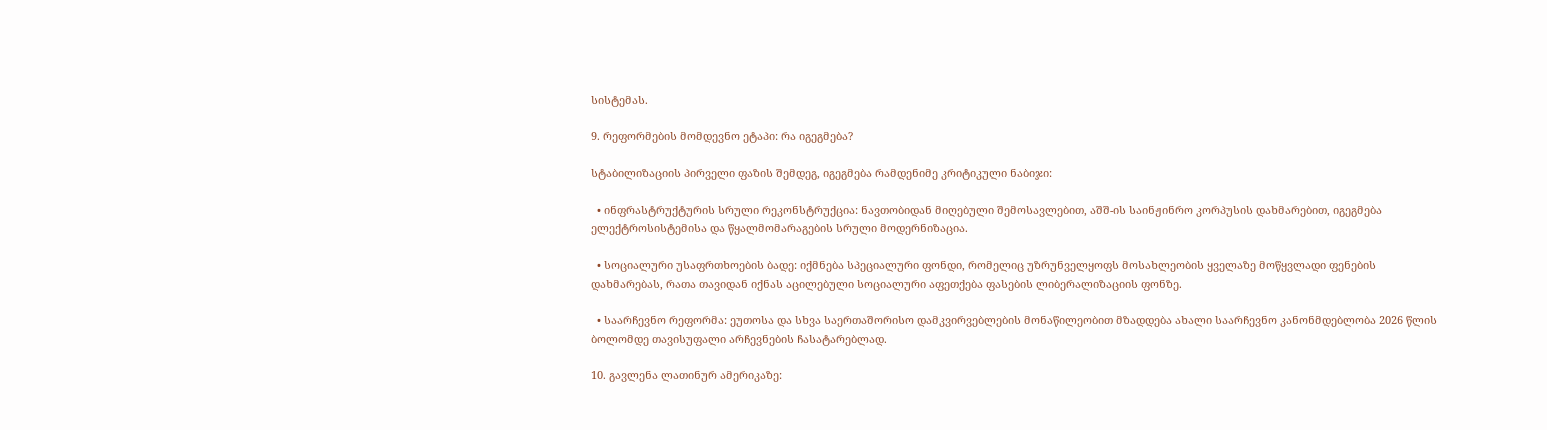სისტემას.

9. რეფორმების მომდევნო ეტაპი: რა იგეგმება?

სტაბილიზაციის პირველი ფაზის შემდეგ, იგეგმება რამდენიმე კრიტიკული ნაბიჯი:

  • ინფრასტრუქტურის სრული რეკონსტრუქცია: ნავთობიდან მიღებული შემოსავლებით, აშშ-ის საინჟინრო კორპუსის დახმარებით, იგეგმება ელექტროსისტემისა და წყალმომარაგების სრული მოდერნიზაცია.

  • სოციალური უსაფრთხოების ბადე: იქმნება სპეციალური ფონდი, რომელიც უზრუნველყოფს მოსახლეობის ყველაზე მოწყვლადი ფენების დახმარებას, რათა თავიდან იქნას აცილებული სოციალური აფეთქება ფასების ლიბერალიზაციის ფონზე.

  • საარჩევნო რეფორმა: ეუთოსა და სხვა საერთაშორისო დამკვირვებლების მონაწილეობით მზადდება ახალი საარჩევნო კანონმდებლობა 2026 წლის ბოლომდე თავისუფალი არჩევნების ჩასატარებლად.

10. გავლენა ლათინურ ამერიკაზე: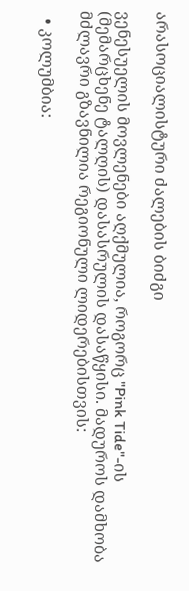არასოციალისტური ძალების ბიძგი

ვენესუელის მოვლენები აღქმულია, როგორც "Pink Tide"-ის (მემარცხენე ტალღის) დასასრულის დასაწყისი. მადუროს დამხობა მძლავრი გზავნილია რეგიონული ლიდერებისთვის:

  • კოლუმბია: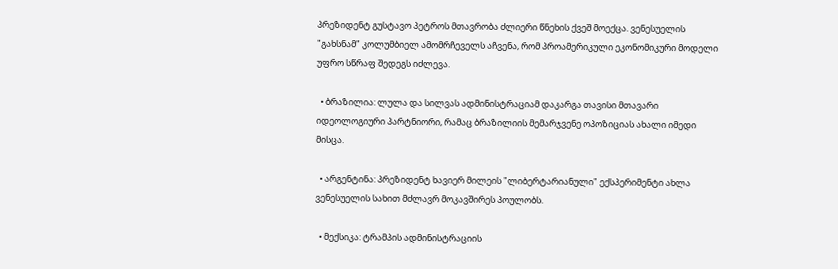პრეზიდენტ გუსტავო პეტროს მთავრობა ძლიერი წნეხის ქვეშ მოექცა. ვენესუელის "გახსნამ" კოლუმბიელ ამომრჩეველს აჩვენა, რომ პროამერიკული ეკონომიკური მოდელი უფრო სწრაფ შედეგს იძლევა.

  • ბრაზილია: ლულა და სილვას ადმინისტრაციამ დაკარგა თავისი მთავარი იდეოლოგიური პარტნიორი, რამაც ბრაზილიის მემარჯვენე ოპოზიციას ახალი იმედი მისცა.

  • არგენტინა: პრეზიდენტ ხავიერ მილეის "ლიბერტარიანული" ექსპერიმენტი ახლა ვენესუელის სახით მძლავრ მოკავშირეს პოულობს.

  • მექსიკა: ტრამპის ადმინისტრაციის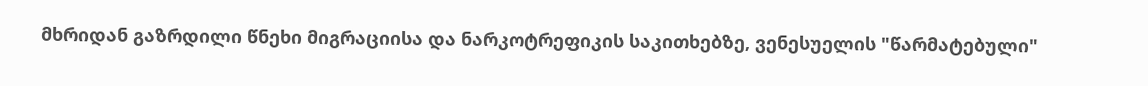მხრიდან გაზრდილი წნეხი მიგრაციისა და ნარკოტრეფიკის საკითხებზე, ვენესუელის "წარმატებული"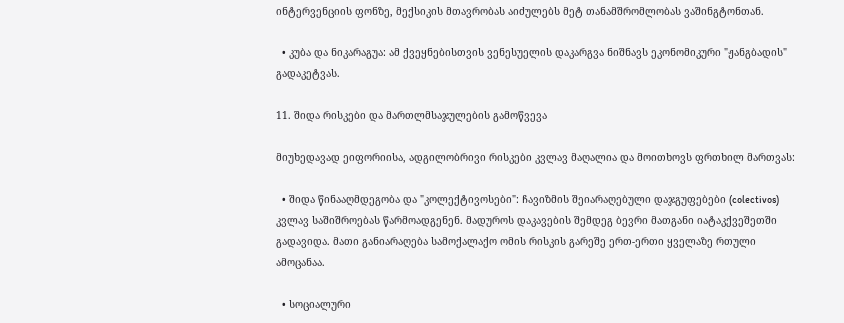ინტერვენციის ფონზე, მექსიკის მთავრობას აიძულებს მეტ თანამშრომლობას ვაშინგტონთან.

  • კუბა და ნიკარაგუა: ამ ქვეყნებისთვის ვენესუელის დაკარგვა ნიშნავს ეკონომიკური "ჟანგბადის" გადაკეტვას.

11. შიდა რისკები და მართლმსაჯულების გამოწვევა

მიუხედავად ეიფორიისა, ადგილობრივი რისკები კვლავ მაღალია და მოითხოვს ფრთხილ მართვას:

  • შიდა წინააღმდეგობა და "კოლექტივოსები": ჩავიზმის შეიარაღებული დაჯგუფებები (colectivos) კვლავ საშიშროებას წარმოადგენენ. მადუროს დაკავების შემდეგ ბევრი მათგანი იატაკქვეშეთში გადავიდა. მათი განიარაღება სამოქალაქო ომის რისკის გარეშე ერთ-ერთი ყველაზე რთული ამოცანაა.

  • სოციალური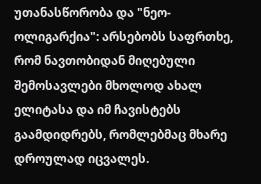უთანასწორობა და "ნეო-ოლიგარქია": არსებობს საფრთხე, რომ ნავთობიდან მიღებული შემოსავლები მხოლოდ ახალ ელიტასა და იმ ჩავისტებს გაამდიდრებს, რომლებმაც მხარე დროულად იცვალეს.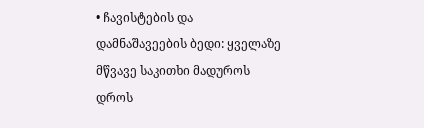• ჩავისტების და დამნაშავეების ბედი: ყველაზე მწვავე საკითხი მადუროს დროს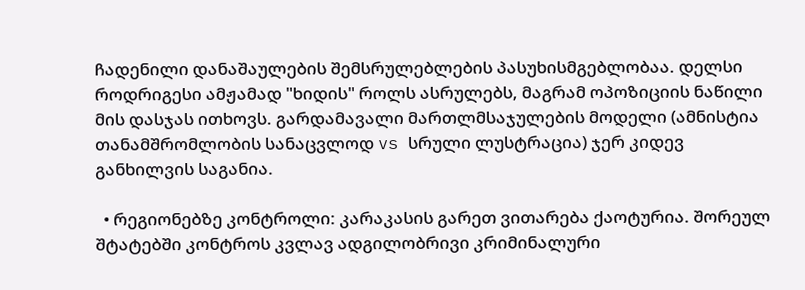ჩადენილი დანაშაულების შემსრულებლების პასუხისმგებლობაა. დელსი როდრიგესი ამჟამად "ხიდის" როლს ასრულებს, მაგრამ ოპოზიციის ნაწილი მის დასჯას ითხოვს. გარდამავალი მართლმსაჯულების მოდელი (ამნისტია თანამშრომლობის სანაცვლოდ vs სრული ლუსტრაცია) ჯერ კიდევ განხილვის საგანია.

  • რეგიონებზე კონტროლი: კარაკასის გარეთ ვითარება ქაოტურია. შორეულ შტატებში კონტროს კვლავ ადგილობრივი კრიმინალური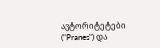ავტორიტეტები ("Pranes") და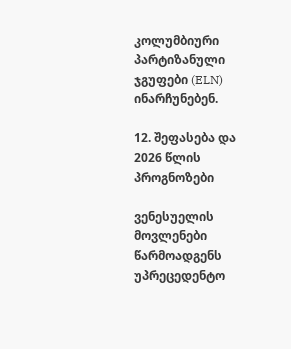კოლუმბიური პარტიზანული ჯგუფები (ELN) ინარჩუნებენ.

12. შეფასება და 2026 წლის პროგნოზები

ვენესუელის მოვლენები წარმოადგენს უპრეცედენტო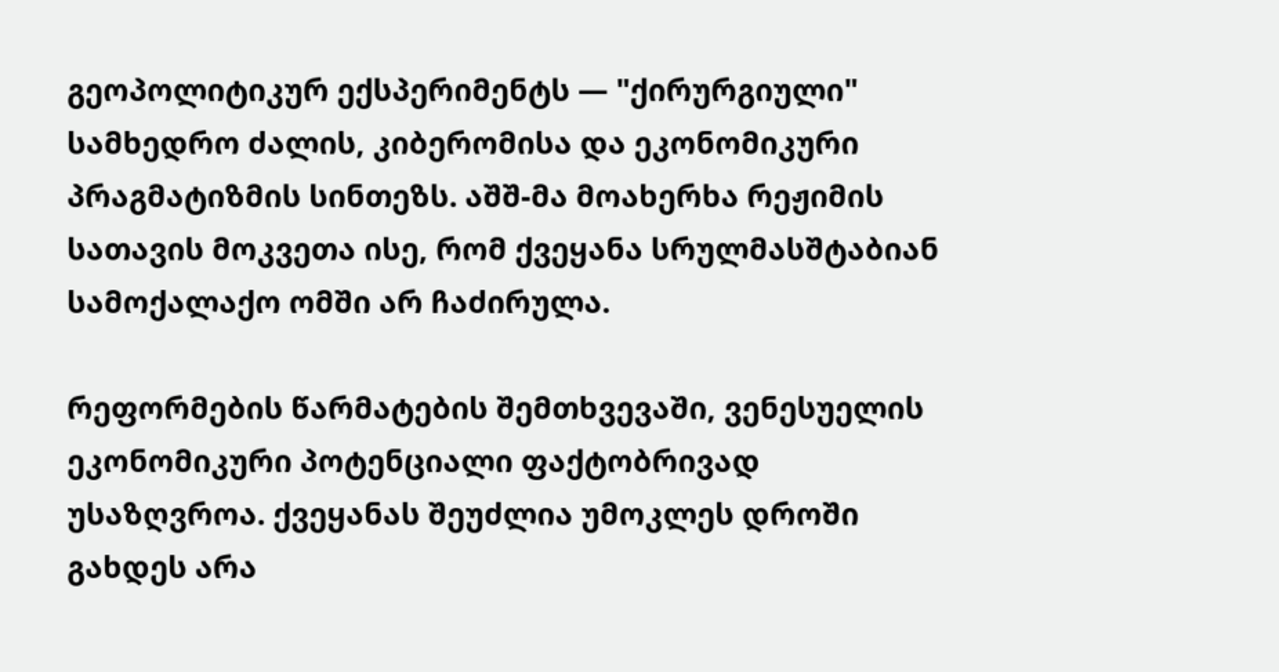გეოპოლიტიკურ ექსპერიმენტს — "ქირურგიული" სამხედრო ძალის, კიბერომისა და ეკონომიკური პრაგმატიზმის სინთეზს. აშშ-მა მოახერხა რეჟიმის სათავის მოკვეთა ისე, რომ ქვეყანა სრულმასშტაბიან სამოქალაქო ომში არ ჩაძირულა.

რეფორმების წარმატების შემთხვევაში, ვენესუელის ეკონომიკური პოტენციალი ფაქტობრივად უსაზღვროა. ქვეყანას შეუძლია უმოკლეს დროში გახდეს არა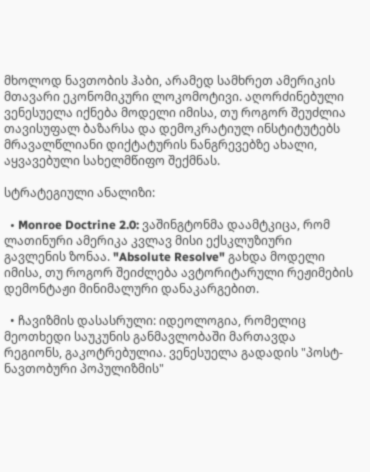მხოლოდ ნავთობის ჰაბი, არამედ სამხრეთ ამერიკის მთავარი ეკონომიკური ლოკომოტივი. აღორძინებული ვენესუელა იქნება მოდელი იმისა, თუ როგორ შეუძლია თავისუფალ ბაზარსა და დემოკრატიულ ინსტიტუტებს მრავალწლიანი დიქტატურის ნანგრევებზე ახალი, აყვავებული სახელმწიფო შექმნას.

სტრატეგიული ანალიზი:

  • Monroe Doctrine 2.0: ვაშინგტონმა დაამტკიცა, რომ ლათინური ამერიკა კვლავ მისი ექსკლუზიური გავლენის ზონაა. "Absolute Resolve" გახდა მოდელი იმისა, თუ როგორ შეიძლება ავტორიტარული რეჟიმების დემონტაჟი მინიმალური დანაკარგებით.

  • ჩავიზმის დასასრული: იდეოლოგია, რომელიც მეოთხედი საუკუნის განმავლობაში მართავდა რეგიონს, გაკოტრებულია. ვენესუელა გადადის "პოსტ-ნავთობური პოპულიზმის"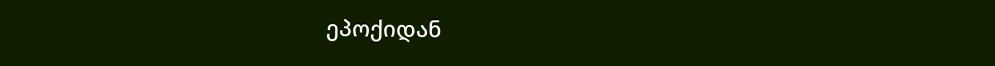ეპოქიდან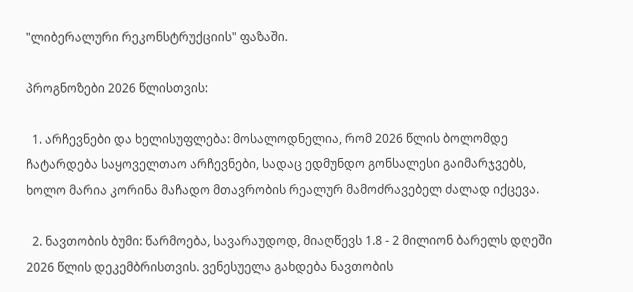"ლიბერალური რეკონსტრუქციის" ფაზაში.

პროგნოზები 2026 წლისთვის:

  1. არჩევნები და ხელისუფლება: მოსალოდნელია, რომ 2026 წლის ბოლომდე ჩატარდება საყოველთაო არჩევნები, სადაც ედმუნდო გონსალესი გაიმარჯვებს, ხოლო მარია კორინა მაჩადო მთავრობის რეალურ მამოძრავებელ ძალად იქცევა.

  2. ნავთობის ბუმი: წარმოება, სავარაუდოდ, მიაღწევს 1.8 - 2 მილიონ ბარელს დღეში 2026 წლის დეკემბრისთვის. ვენესუელა გახდება ნავთობის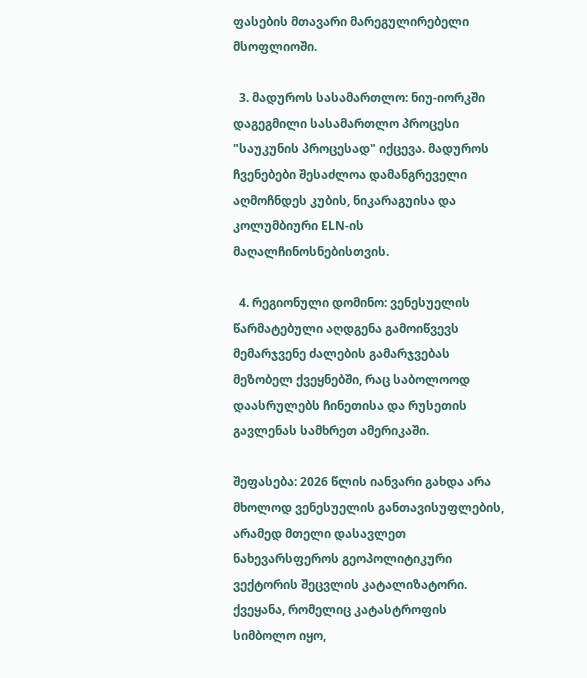ფასების მთავარი მარეგულირებელი მსოფლიოში.

  3. მადუროს სასამართლო: ნიუ-იორკში დაგეგმილი სასამართლო პროცესი "საუკუნის პროცესად" იქცევა. მადუროს ჩვენებები შესაძლოა დამანგრეველი აღმოჩნდეს კუბის, ნიკარაგუისა და კოლუმბიური ELN-ის მაღალჩინოსნებისთვის.

  4. რეგიონული დომინო: ვენესუელის წარმატებული აღდგენა გამოიწვევს მემარჯვენე ძალების გამარჯვებას მეზობელ ქვეყნებში, რაც საბოლოოდ დაასრულებს ჩინეთისა და რუსეთის გავლენას სამხრეთ ამერიკაში.

შეფასება: 2026 წლის იანვარი გახდა არა მხოლოდ ვენესუელის განთავისუფლების, არამედ მთელი დასავლეთ ნახევარსფეროს გეოპოლიტიკური ვექტორის შეცვლის კატალიზატორი. ქვეყანა, რომელიც კატასტროფის სიმბოლო იყო,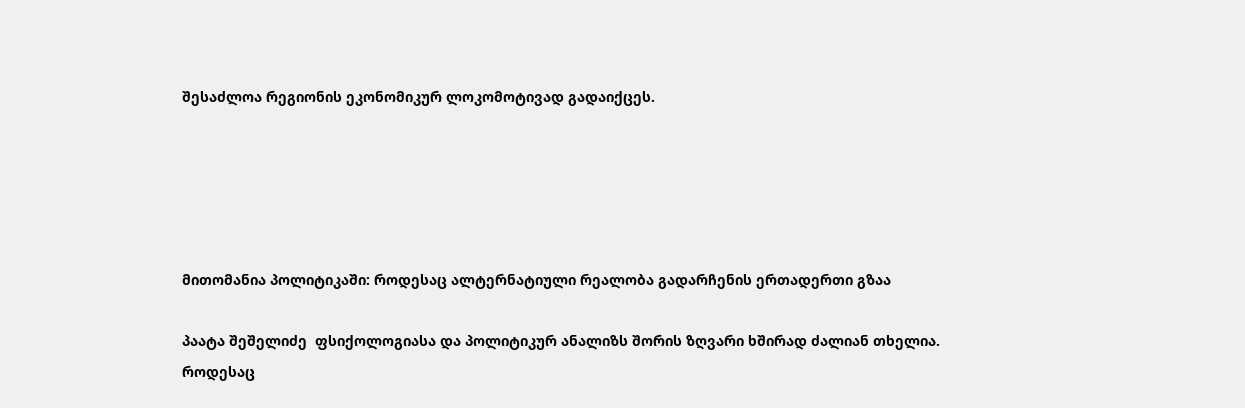შესაძლოა რეგიონის ეკონომიკურ ლოკომოტივად გადაიქცეს.





მითომანია პოლიტიკაში: როდესაც ალტერნატიული რეალობა გადარჩენის ერთადერთი გზაა

პაატა შეშელიძე  ფსიქოლოგიასა და პოლიტიკურ ანალიზს შორის ზღვარი ხშირად ძალიან თხელია. როდესაც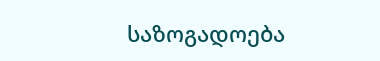საზოგადოება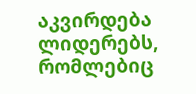აკვირდება ლიდერებს, რომლებიც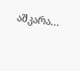აშკარა...